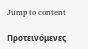Jump to content

Προτεινόμενες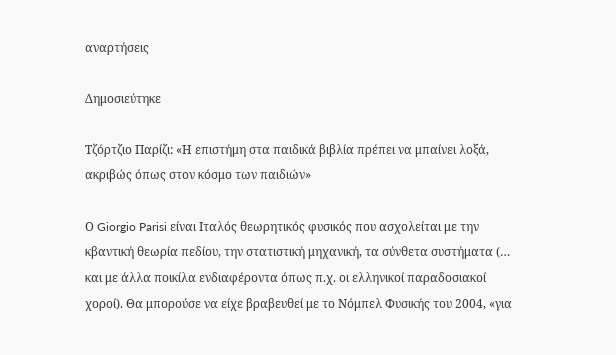αναρτήσεις

Δημοσιεύτηκε

Τζόρτζιο Παρίζι: «Η επιστήμη στα παιδικά βιβλία πρέπει να μπαίνει λοξά, ακριβώς όπως στον κόσμο των παιδιών»

Ο Giorgio Parisi είναι Ιταλός θεωρητικός φυσικός που ασχολείται με την κβαντική θεωρία πεδίου, την στατιστική μηχανική, τα σύνθετα συστήματα (… και με άλλα ποικίλα ενδιαφέροντα όπως π.χ. οι ελληνικοί παραδοσιακοί χοροί). Θα μπορούσε να είχε βραβευθεί με το Νόμπελ Φυσικής του 2004, «για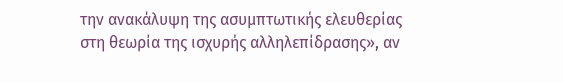την ανακάλυψη της ασυμπτωτικής ελευθερίας στη θεωρία της ισχυρής αλληλεπίδρασης», αν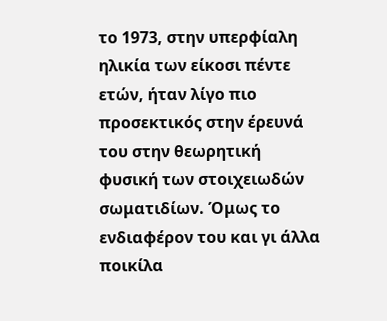το 1973, στην υπερφίαλη ηλικία των είκοσι πέντε ετών, ήταν λίγο πιο προσεκτικός στην έρευνά του στην θεωρητική φυσική των στοιχειωδών σωματιδίων. Όμως το ενδιαφέρον του και γι άλλα ποικίλα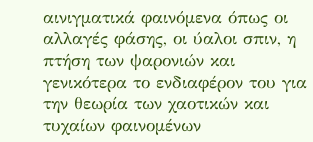αινιγματικά φαινόμενα όπως οι αλλαγές φάσης, οι ύαλοι σπιν, η πτήση των ψαρονιών και γενικότερα το ενδιαφέρον του για την θεωρία των χαοτικών και τυχαίων φαινομένων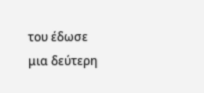του έδωσε μια δεύτερη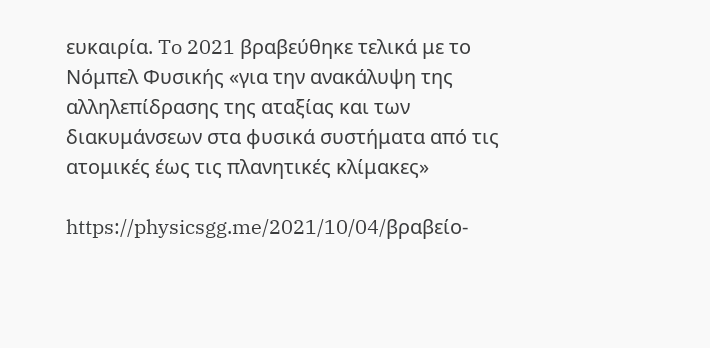ευκαιρία. To 2021 βραβεύθηκε τελικά με το Νόμπελ Φυσικής «για την ανακάλυψη της αλληλεπίδρασης της αταξίας και των διακυμάνσεων στα φυσικά συστήματα από τις ατομικές έως τις πλανητικές κλίμακες»

https://physicsgg.me/2021/10/04/βραβείο-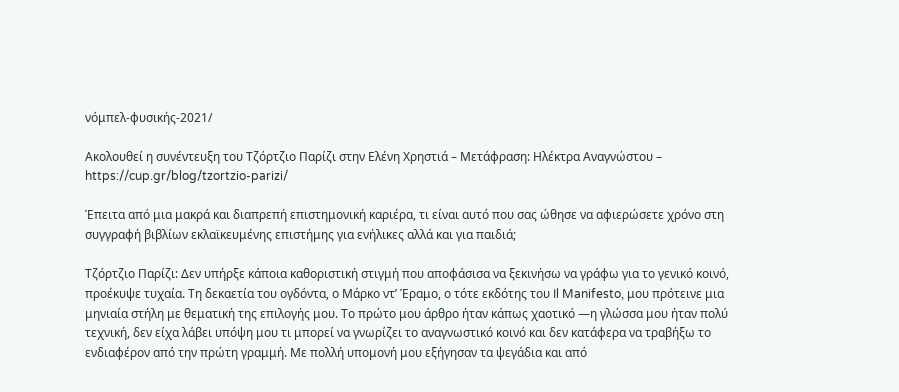νόμπελ-φυσικής-2021/

Ακολουθεί η συνέντευξη του Τζόρτζιο Παρίζι στην Ελένη Χρηστιά – Μετάφραση: Ηλέκτρα Αναγνώστου – https://cup.gr/blog/tzortzio-parizi/

Έπειτα από μια μακρά και διαπρεπή επιστημονική καριέρα, τι είναι αυτό που σας ώθησε να αφιερώσετε χρόνο στη συγγραφή βιβλίων εκλαϊκευμένης επιστήμης για ενήλικες αλλά και για παιδιά;

Τζόρτζιο Παρίζι: Δεν υπήρξε κάποια καθοριστική στιγμή που αποφάσισα να ξεκινήσω να γράφω για το γενικό κοινό, προέκυψε τυχαία. Τη δεκαετία του ογδόντα, ο Μάρκο ντ’ Έραμο, ο τότε εκδότης του Il Manifesto, μου πρότεινε μια μηνιαία στήλη με θεματική της επιλογής μου. Το πρώτο μου άρθρο ήταν κάπως χαοτικό —η γλώσσα μου ήταν πολύ τεχνική, δεν είχα λάβει υπόψη μου τι μπορεί να γνωρίζει το αναγνωστικό κοινό και δεν κατάφερα να τραβήξω το ενδιαφέρον από την πρώτη γραμμή. Με πολλή υπομονή μου εξήγησαν τα ψεγάδια και από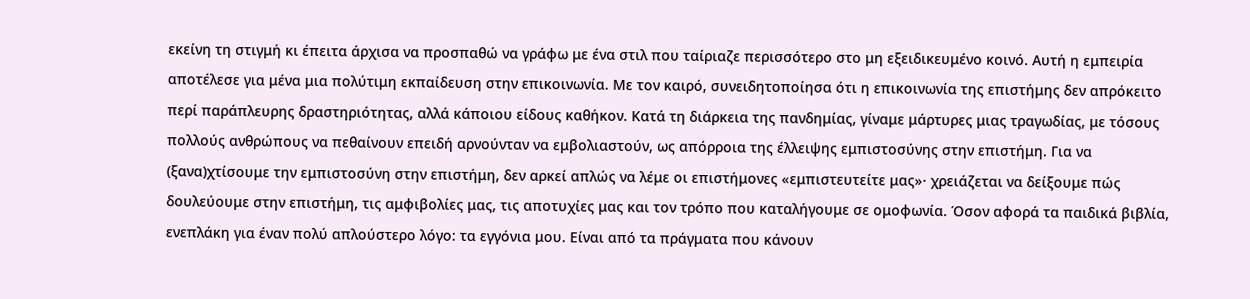εκείνη τη στιγμή κι έπειτα άρχισα να προσπαθώ να γράφω με ένα στιλ που ταίριαζε περισσότερο στο μη εξειδικευμένο κοινό. Αυτή η εμπειρία αποτέλεσε για μένα μια πολύτιμη εκπαίδευση στην επικοινωνία. Με τον καιρό, συνειδητοποίησα ότι η επικοινωνία της επιστήμης δεν απρόκειτο περί παράπλευρης δραστηριότητας, αλλά κάποιου είδους καθήκον. Κατά τη διάρκεια της πανδημίας, γίναμε μάρτυρες μιας τραγωδίας, με τόσους πολλούς ανθρώπους να πεθαίνουν επειδή αρνούνταν να εμβολιαστούν, ως απόρροια της έλλειψης εμπιστοσύνης στην επιστήμη. Για να (ξανα)χτίσουμε την εμπιστοσύνη στην επιστήμη, δεν αρκεί απλώς να λέμε οι επιστήμονες «εμπιστευτείτε μας»· χρειάζεται να δείξουμε πώς δουλεύουμε στην επιστήμη, τις αμφιβολίες μας, τις αποτυχίες μας και τον τρόπο που καταλήγουμε σε ομοφωνία. Όσον αφορά τα παιδικά βιβλία, ενεπλάκη για έναν πολύ απλούστερο λόγο: τα εγγόνια μου. Είναι από τα πράγματα που κάνουν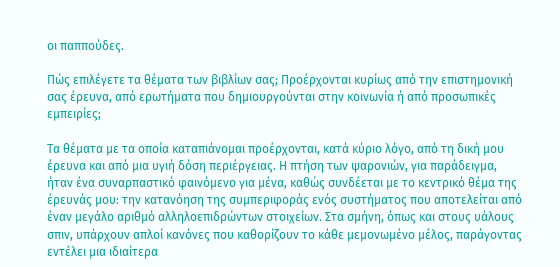οι παππούδες.

Πώς επιλέγετε τα θέματα των βιβλίων σας; Προέρχονται κυρίως από την επιστημονική σας έρευνα, από ερωτήματα που δημιουργούνται στην κοινωνία ή από προσωπικές εμπειρίες;

Τα θέματα με τα οποία καταπιάνομαι προέρχονται, κατά κύριο λόγο, από τη δική μου έρευνα και από μια υγιή δόση περιέργειας. Η πτήση των ψαρονιών, για παράδειγμα, ήταν ένα συναρπαστικό φαινόμενο για μένα, καθώς συνδέεται με το κεντρικό θέμα της έρευνάς μου: την κατανόηση της συμπεριφοράς ενός συστήματος που αποτελείται από έναν μεγάλο αριθμό αλληλοεπιδρώντων στοιχείων. Στα σμήνη, όπως και στους υάλους σπιν, υπάρχουν απλοί κανόνες που καθορίζουν το κάθε μεμονωμένο μέλος, παράγοντας εντέλει μια ιδιαίτερα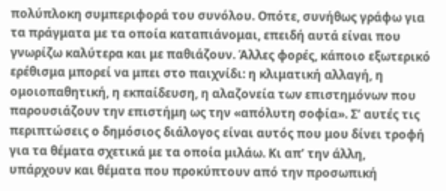πολύπλοκη συμπεριφορά του συνόλου. Οπότε, συνήθως γράφω για τα πράγματα με τα οποία καταπιάνομαι, επειδή αυτά είναι που γνωρίζω καλύτερα και με παθιάζουν. Άλλες φορές, κάποιο εξωτερικό ερέθισμα μπορεί να μπει στο παιχνίδι: η κλιματική αλλαγή, η ομοιοπαθητική, η εκπαίδευση, η αλαζονεία των επιστημόνων που παρουσιάζουν την επιστήμη ως την «απόλυτη σοφία». Σ’ αυτές τις περιπτώσεις ο δημόσιος διάλογος είναι αυτός που μου δίνει τροφή για τα θέματα σχετικά με τα οποία μιλάω. Κι απ’ την άλλη, υπάρχουν και θέματα που προκύπτουν από την προσωπική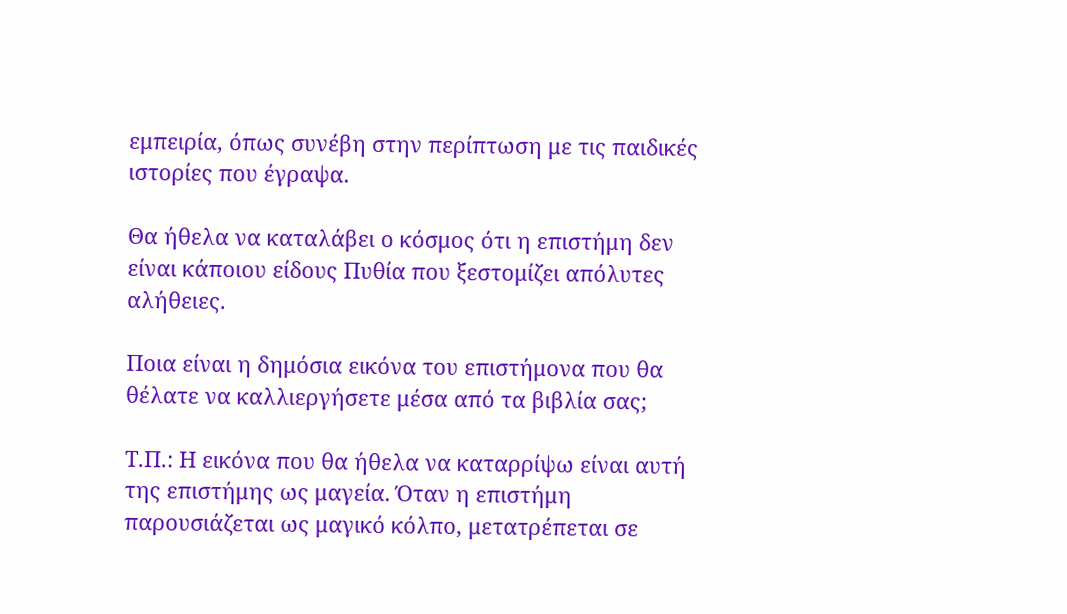εμπειρία, όπως συνέβη στην περίπτωση με τις παιδικές ιστορίες που έγραψα.

Θα ήθελα να καταλάβει ο κόσμος ότι η επιστήμη δεν είναι κάποιου είδους Πυθία που ξεστομίζει απόλυτες αλήθειες.

Ποια είναι η δημόσια εικόνα του επιστήμονα που θα θέλατε να καλλιεργήσετε μέσα από τα βιβλία σας;

Τ.Π.: Η εικόνα που θα ήθελα να καταρρίψω είναι αυτή της επιστήμης ως μαγεία. Όταν η επιστήμη παρουσιάζεται ως μαγικό κόλπο, μετατρέπεται σε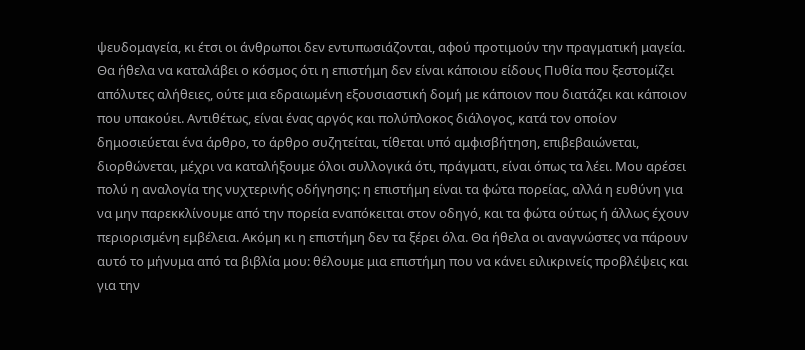ψευδομαγεία, κι έτσι οι άνθρωποι δεν εντυπωσιάζονται, αφού προτιμούν την πραγματική μαγεία. Θα ήθελα να καταλάβει ο κόσμος ότι η επιστήμη δεν είναι κάποιου είδους Πυθία που ξεστομίζει απόλυτες αλήθειες, ούτε μια εδραιωμένη εξουσιαστική δομή με κάποιον που διατάζει και κάποιον που υπακούει. Αντιθέτως, είναι ένας αργός και πολύπλοκος διάλογος, κατά τον οποίον δημοσιεύεται ένα άρθρο, το άρθρο συζητείται, τίθεται υπό αμφισβήτηση, επιβεβαιώνεται, διορθώνεται, μέχρι να καταλήξουμε όλοι συλλογικά ότι, πράγματι, είναι όπως τα λέει. Μου αρέσει πολύ η αναλογία της νυχτερινής οδήγησης: η επιστήμη είναι τα φώτα πορείας, αλλά η ευθύνη για να μην παρεκκλίνουμε από την πορεία εναπόκειται στον οδηγό, και τα φώτα ούτως ή άλλως έχουν περιορισμένη εμβέλεια. Ακόμη κι η επιστήμη δεν τα ξέρει όλα. Θα ήθελα οι αναγνώστες να πάρουν αυτό το μήνυμα από τα βιβλία μου: θέλουμε μια επιστήμη που να κάνει ειλικρινείς προβλέψεις και για την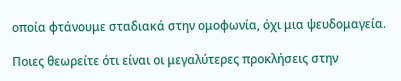οποία φτάνουμε σταδιακά στην ομοφωνία, όχι μια ψευδομαγεία.

Ποιες θεωρείτε ότι είναι οι μεγαλύτερες προκλήσεις στην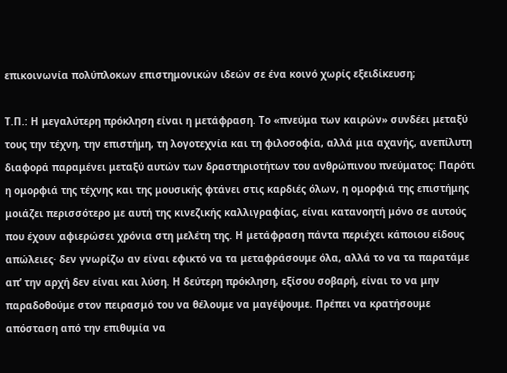επικοινωνία πολύπλοκων επιστημονικών ιδεών σε ένα κοινό χωρίς εξειδίκευση;

Τ.Π.: Η μεγαλύτερη πρόκληση είναι η μετάφραση. Το «πνεύμα των καιρών» συνδέει μεταξύ τους την τέχνη, την επιστήμη, τη λογοτεχνία και τη φιλοσοφία, αλλά μια αχανής, ανεπίλυτη διαφορά παραμένει μεταξύ αυτών των δραστηριοτήτων του ανθρώπινου πνεύματος: Παρότι η ομορφιά της τέχνης και της μουσικής φτάνει στις καρδιές όλων, η ομορφιά της επιστήμης μοιάζει περισσότερο με αυτή της κινεζικής καλλιγραφίας, είναι κατανοητή μόνο σε αυτούς που έχουν αφιερώσει χρόνια στη μελέτη της. Η μετάφραση πάντα περιέχει κάποιου είδους απώλειες· δεν γνωρίζω αν είναι εφικτό να τα μεταφράσουμε όλα, αλλά το να τα παρατάμε απ’ την αρχή δεν είναι και λύση. Η δεύτερη πρόκληση, εξίσου σοβαρή, είναι το να μην παραδοθούμε στον πειρασμό του να θέλουμε να μαγέψουμε. Πρέπει να κρατήσουμε απόσταση από την επιθυμία να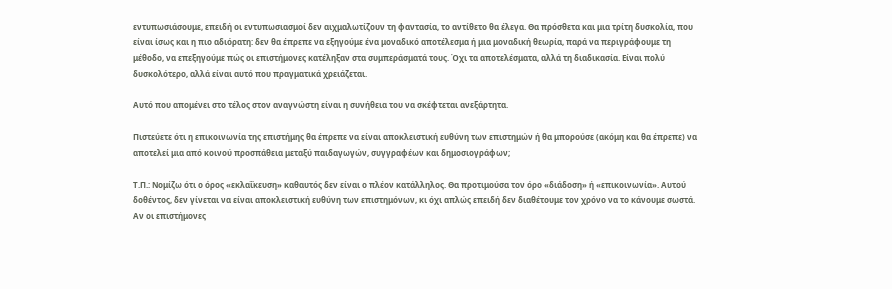εντυπωσιάσουμε, επειδή οι εντυπωσιασμοί δεν αιχμαλωτίζουν τη φαντασία, το αντίθετο θα έλεγα. Θα πρόσθετα και μια τρίτη δυσκολία, που είναι ίσως και η πιο αδιόρατη: δεν θα έπρεπε να εξηγούμε ένα μοναδικό αποτέλεσμα ή μια μοναδική θεωρία, παρά να περιγράφουμε τη μέθοδο, να επεξηγούμε πώς οι επιστήμονες κατέληξαν στα συμπεράσματά τους. Όχι τα αποτελέσματα, αλλά τη διαδικασία. Είναι πολύ δυσκολότερο, αλλά είναι αυτό που πραγματικά χρειάζεται.

Αυτό που απομένει στο τέλος στον αναγνώστη είναι η συνήθεια του να σκέφτεται ανεξάρτητα.

Πιστεύετε ότι η επικοινωνία της επιστήμης θα έπρεπε να είναι αποκλειστική ευθύνη των επιστημών ή θα μπορούσε (ακόμη και θα έπρεπε) να αποτελεί μια από κοινού προσπάθεια μεταξύ παιδαγωγών, συγγραφέων και δημοσιογράφων;

Τ.Π.: Νομίζω ότι ο όρος «εκλαΐκευση» καθαυτός δεν είναι ο πλέον κατάλληλος. Θα προτιμούσα τον όρο «διάδοση» ή «επικοινωνία». Αυτού δοθέντος, δεν γίνεται να είναι αποκλειστική ευθύνη των επιστημόνων, κι όχι απλώς επειδή δεν διαθέτουμε τον χρόνο να το κάνουμε σωστά. Αν οι επιστήμονες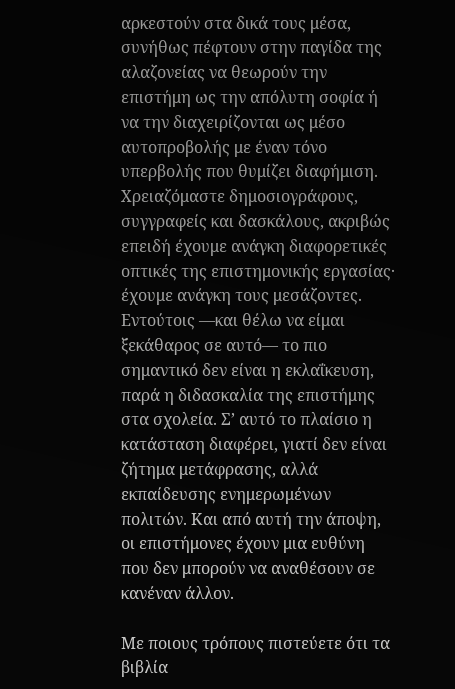αρκεστούν στα δικά τους μέσα, συνήθως πέφτουν στην παγίδα της αλαζονείας να θεωρούν την επιστήμη ως την απόλυτη σοφία ή να την διαχειρίζονται ως μέσο αυτοπροβολής με έναν τόνο υπερβολής που θυμίζει διαφήμιση. Χρειαζόμαστε δημοσιογράφους, συγγραφείς και δασκάλους, ακριβώς επειδή έχουμε ανάγκη διαφορετικές οπτικές της επιστημονικής εργασίας· έχουμε ανάγκη τους μεσάζοντες. Εντούτοις —και θέλω να είμαι ξεκάθαρος σε αυτό— το πιο σημαντικό δεν είναι η εκλαΐκευση, παρά η διδασκαλία της επιστήμης στα σχολεία. Σ’ αυτό το πλαίσιο η κατάσταση διαφέρει, γιατί δεν είναι ζήτημα μετάφρασης, αλλά εκπαίδευσης ενημερωμένων πολιτών. Και από αυτή την άποψη, οι επιστήμονες έχουν μια ευθύνη που δεν μπορούν να αναθέσουν σε κανέναν άλλον.

Με ποιους τρόπους πιστεύετε ότι τα βιβλία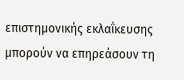επιστημονικής εκλαΐκευσης μπορούν να επηρεάσουν τη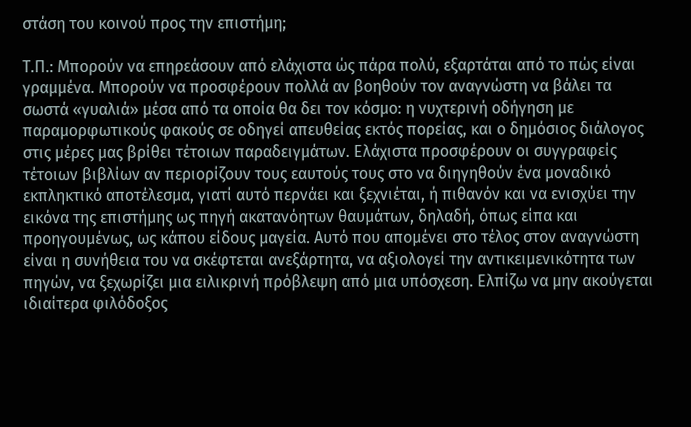στάση του κοινού προς την επιστήμη;

Τ.Π.: Μπορούν να επηρεάσουν από ελάχιστα ώς πάρα πολύ, εξαρτάται από το πώς είναι γραμμένα. Μπορούν να προσφέρουν πολλά αν βοηθούν τον αναγνώστη να βάλει τα σωστά «γυαλιά» μέσα από τα οποία θα δει τον κόσμο: η νυχτερινή οδήγηση με παραμορφωτικούς φακούς σε οδηγεί απευθείας εκτός πορείας, και ο δημόσιος διάλογος στις μέρες μας βρίθει τέτοιων παραδειγμάτων. Ελάχιστα προσφέρουν οι συγγραφείς τέτοιων βιβλίων αν περιορίζουν τους εαυτούς τους στο να διηγηθούν ένα μοναδικό εκπληκτικό αποτέλεσμα, γιατί αυτό περνάει και ξεχνιέται, ή πιθανόν και να ενισχύει την εικόνα της επιστήμης ως πηγή ακατανόητων θαυμάτων, δηλαδή, όπως είπα και προηγουμένως, ως κάπου είδους μαγεία. Αυτό που απομένει στο τέλος στον αναγνώστη είναι η συνήθεια του να σκέφτεται ανεξάρτητα, να αξιολογεί την αντικειμενικότητα των πηγών, να ξεχωρίζει μια ειλικρινή πρόβλεψη από μια υπόσχεση. Ελπίζω να μην ακούγεται ιδιαίτερα φιλόδοξος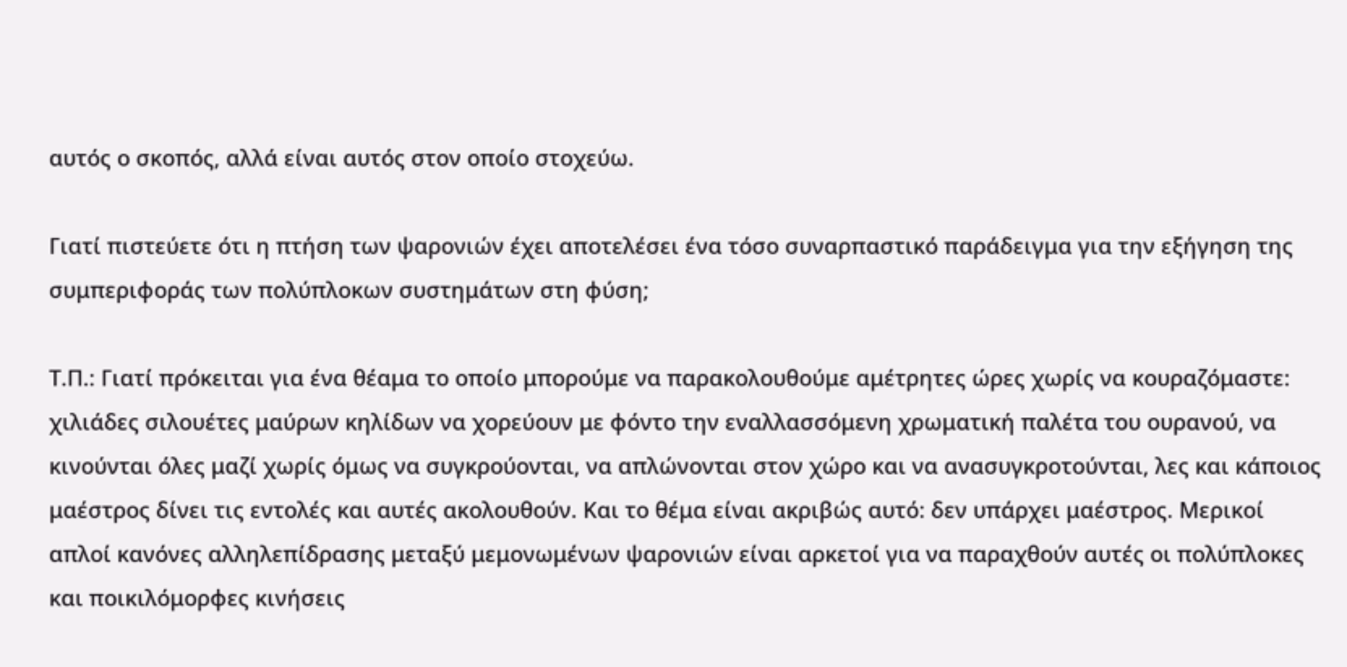αυτός ο σκοπός, αλλά είναι αυτός στον οποίο στοχεύω.

Γιατί πιστεύετε ότι η πτήση των ψαρονιών έχει αποτελέσει ένα τόσο συναρπαστικό παράδειγμα για την εξήγηση της συμπεριφοράς των πολύπλοκων συστημάτων στη φύση;

Τ.Π.: Γιατί πρόκειται για ένα θέαμα το οποίο μπορούμε να παρακολουθούμε αμέτρητες ώρες χωρίς να κουραζόμαστε: χιλιάδες σιλουέτες μαύρων κηλίδων να χορεύουν με φόντο την εναλλασσόμενη χρωματική παλέτα του ουρανού, να κινούνται όλες μαζί χωρίς όμως να συγκρούονται, να απλώνονται στον χώρο και να ανασυγκροτούνται, λες και κάποιος μαέστρος δίνει τις εντολές και αυτές ακολουθούν. Και το θέμα είναι ακριβώς αυτό: δεν υπάρχει μαέστρος. Μερικοί απλοί κανόνες αλληλεπίδρασης μεταξύ μεμονωμένων ψαρονιών είναι αρκετοί για να παραχθούν αυτές οι πολύπλοκες και ποικιλόμορφες κινήσεις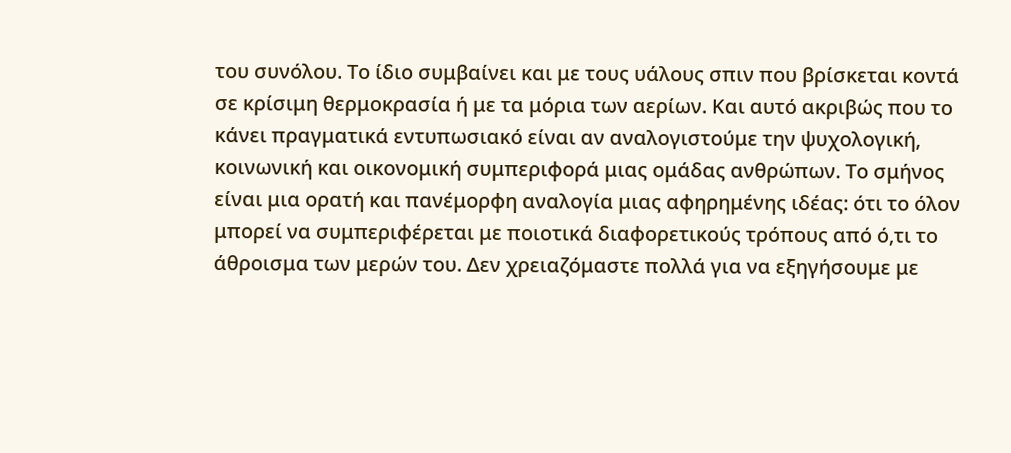του συνόλου. Το ίδιο συμβαίνει και με τους υάλους σπιν που βρίσκεται κοντά σε κρίσιμη θερμοκρασία ή με τα μόρια των αερίων. Και αυτό ακριβώς που το κάνει πραγματικά εντυπωσιακό είναι αν αναλογιστούμε την ψυχολογική, κοινωνική και οικονομική συμπεριφορά μιας ομάδας ανθρώπων. Το σμήνος είναι μια ορατή και πανέμορφη αναλογία μιας αφηρημένης ιδέας: ότι το όλον μπορεί να συμπεριφέρεται με ποιοτικά διαφορετικούς τρόπους από ό,τι το άθροισμα των μερών του. Δεν χρειαζόμαστε πολλά για να εξηγήσουμε με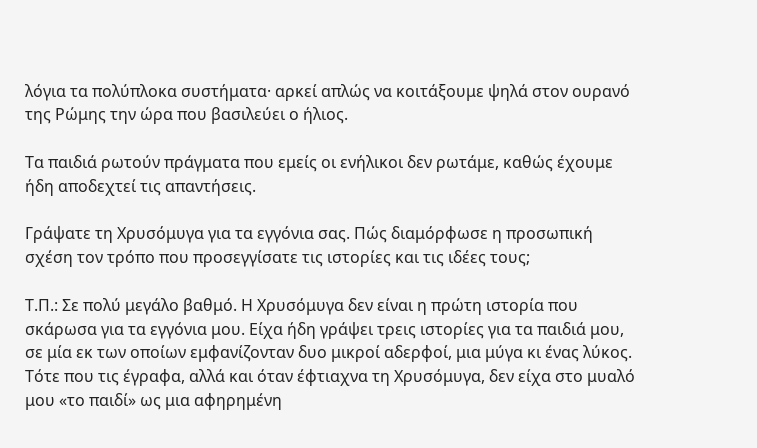λόγια τα πολύπλοκα συστήματα· αρκεί απλώς να κοιτάξουμε ψηλά στον ουρανό της Ρώμης την ώρα που βασιλεύει ο ήλιος.

Τα παιδιά ρωτούν πράγματα που εμείς οι ενήλικοι δεν ρωτάμε, καθώς έχουμε ήδη αποδεχτεί τις απαντήσεις.

Γράψατε τη Χρυσόμυγα για τα εγγόνια σας. Πώς διαμόρφωσε η προσωπική σχέση τον τρόπο που προσεγγίσατε τις ιστορίες και τις ιδέες τους;

Τ.Π.: Σε πολύ μεγάλο βαθμό. Η Χρυσόμυγα δεν είναι η πρώτη ιστορία που σκάρωσα για τα εγγόνια μου. Είχα ήδη γράψει τρεις ιστορίες για τα παιδιά μου, σε μία εκ των οποίων εμφανίζονταν δυο μικροί αδερφοί, μια μύγα κι ένας λύκος. Τότε που τις έγραφα, αλλά και όταν έφτιαχνα τη Χρυσόμυγα, δεν είχα στο μυαλό μου «το παιδί» ως μια αφηρημένη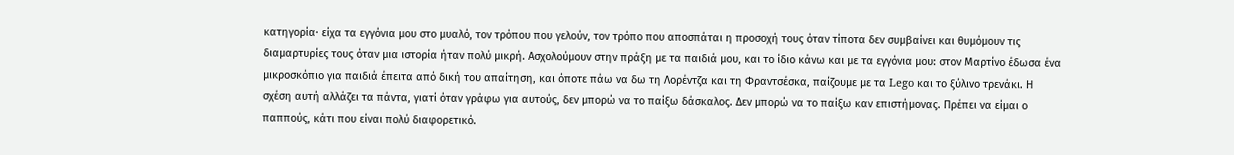κατηγορία· είχα τα εγγόνια μου στο μυαλό, τον τρόπου που γελούν, τον τρόπο που αποσπάται η προσοχή τους όταν τίποτα δεν συμβαίνει και θυμόμουν τις διαμαρτυρίες τους όταν μια ιστορία ήταν πολύ μικρή. Ασχολούμουν στην πράξη με τα παιδιά μου, και το ίδιο κάνω και με τα εγγόνια μου: στον Μαρτίνο έδωσα ένα μικροσκόπιο για παιδιά έπειτα από δική του απαίτηση, και όποτε πάω να δω τη Λορέντζα και τη Φραντσέσκα, παίζουμε με τα Lego και το ξύλινο τρενάκι. Η σχέση αυτή αλλάζει τα πάντα, γιατί όταν γράφω για αυτούς, δεν μπορώ να το παίξω δάσκαλος. Δεν μπορώ να το παίξω καν επιστήμονας. Πρέπει να είμαι ο παππούς, κάτι που είναι πολύ διαφορετικό.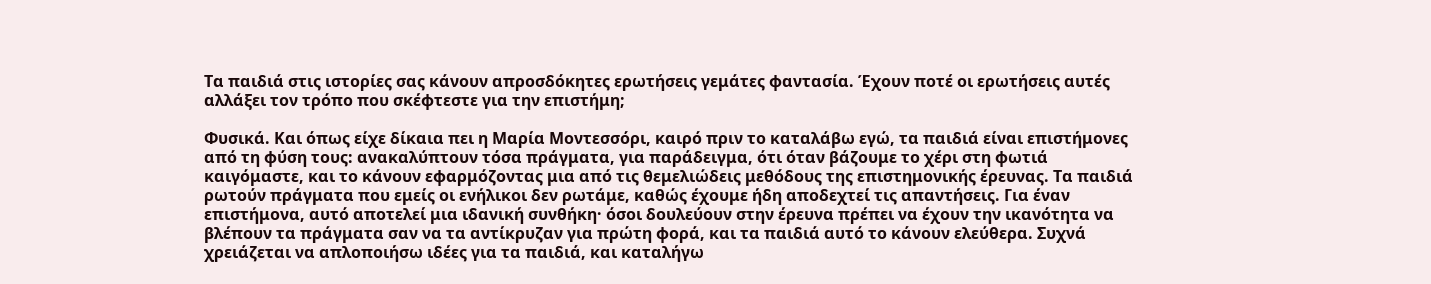Τα παιδιά στις ιστορίες σας κάνουν απροσδόκητες ερωτήσεις γεμάτες φαντασία. Έχουν ποτέ οι ερωτήσεις αυτές αλλάξει τον τρόπο που σκέφτεστε για την επιστήμη;

Φυσικά. Και όπως είχε δίκαια πει η Μαρία Μοντεσσόρι, καιρό πριν το καταλάβω εγώ, τα παιδιά είναι επιστήμονες από τη φύση τους: ανακαλύπτουν τόσα πράγματα, για παράδειγμα, ότι όταν βάζουμε το χέρι στη φωτιά καιγόμαστε, και το κάνουν εφαρμόζοντας μια από τις θεμελιώδεις μεθόδους της επιστημονικής έρευνας. Τα παιδιά ρωτούν πράγματα που εμείς οι ενήλικοι δεν ρωτάμε, καθώς έχουμε ήδη αποδεχτεί τις απαντήσεις. Για έναν επιστήμονα, αυτό αποτελεί μια ιδανική συνθήκη· όσοι δουλεύουν στην έρευνα πρέπει να έχουν την ικανότητα να βλέπουν τα πράγματα σαν να τα αντίκρυζαν για πρώτη φορά, και τα παιδιά αυτό το κάνουν ελεύθερα. Συχνά χρειάζεται να απλοποιήσω ιδέες για τα παιδιά, και καταλήγω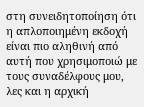στη συνειδητοποίηση ότι η απλοποιημένη εκδοχή είναι πιο αληθινή από αυτή που χρησιμοποιώ με τους συναδέλφους μου, λες και η αρχική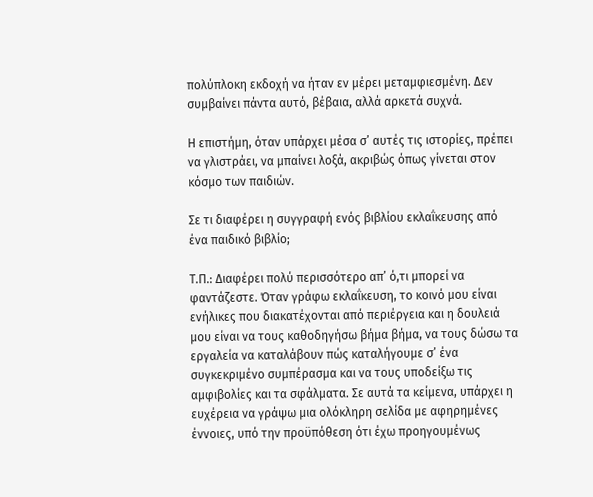πολύπλοκη εκδοχή να ήταν εν μέρει μεταμφιεσμένη. Δεν συμβαίνει πάντα αυτό, βέβαια, αλλά αρκετά συχνά.

Η επιστήμη, όταν υπάρχει μέσα σ’ αυτές τις ιστορίες, πρέπει να γλιστράει, να μπαίνει λοξά, ακριβώς όπως γίνεται στον κόσμο των παιδιών.

Σε τι διαφέρει η συγγραφή ενός βιβλίου εκλαΐκευσης από ένα παιδικό βιβλίο;

Τ.Π.: Διαφέρει πολύ περισσότερο απ’ ό,τι μπορεί να φαντάζεστε. Όταν γράφω εκλαΐκευση, το κοινό μου είναι ενήλικες που διακατέχονται από περιέργεια και η δουλειά μου είναι να τους καθοδηγήσω βήμα βήμα, να τους δώσω τα εργαλεία να καταλάβουν πώς καταλήγουμε σ’ ένα συγκεκριμένο συμπέρασμα και να τους υποδείξω τις αμφιβολίες και τα σφάλματα. Σε αυτά τα κείμενα, υπάρχει η ευχέρεια να γράψω μια ολόκληρη σελίδα με αφηρημένες έννοιες, υπό την προϋπόθεση ότι έχω προηγουμένως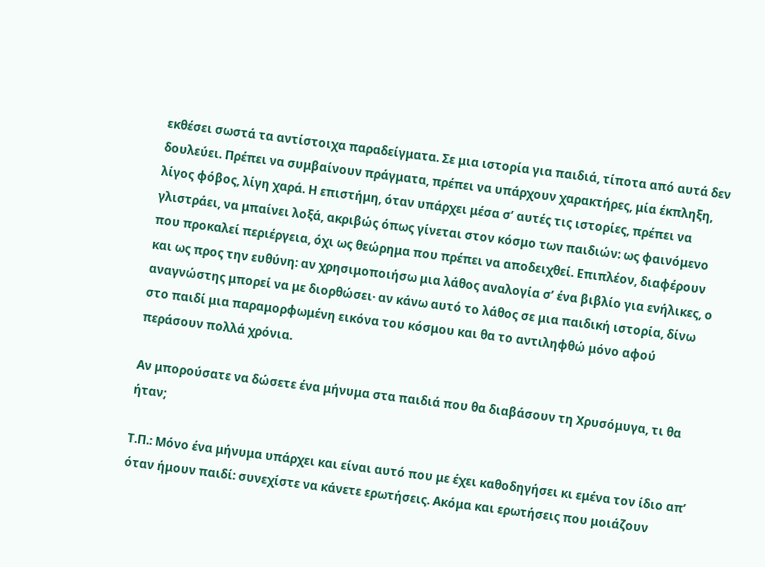εκθέσει σωστά τα αντίστοιχα παραδείγματα. Σε μια ιστορία για παιδιά, τίποτα από αυτά δεν δουλεύει. Πρέπει να συμβαίνουν πράγματα, πρέπει να υπάρχουν χαρακτήρες, μία έκπληξη, λίγος φόβος, λίγη χαρά. Η επιστήμη, όταν υπάρχει μέσα σ’ αυτές τις ιστορίες, πρέπει να γλιστράει, να μπαίνει λοξά, ακριβώς όπως γίνεται στον κόσμο των παιδιών: ως φαινόμενο που προκαλεί περιέργεια, όχι ως θεώρημα που πρέπει να αποδειχθεί. Επιπλέον, διαφέρουν και ως προς την ευθύνη: αν χρησιμοποιήσω μια λάθος αναλογία σ’ ένα βιβλίο για ενήλικες, ο αναγνώστης μπορεί να με διορθώσει· αν κάνω αυτό το λάθος σε μια παιδική ιστορία, δίνω στο παιδί μια παραμορφωμένη εικόνα του κόσμου και θα το αντιληφθώ μόνο αφού περάσουν πολλά χρόνια.

Αν μπορούσατε να δώσετε ένα μήνυμα στα παιδιά που θα διαβάσουν τη Χρυσόμυγα, τι θα ήταν;

Τ.Π.: Μόνο ένα μήνυμα υπάρχει και είναι αυτό που με έχει καθοδηγήσει κι εμένα τον ίδιο απ’ όταν ήμουν παιδί: συνεχίστε να κάνετε ερωτήσεις. Ακόμα και ερωτήσεις που μοιάζουν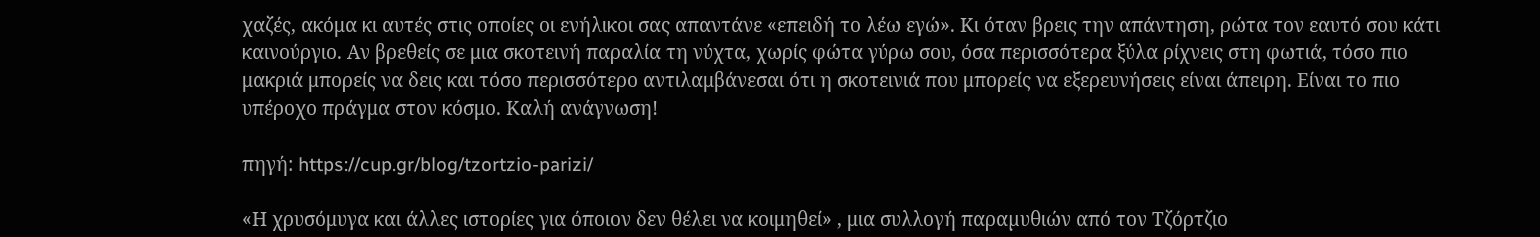χαζές, ακόμα κι αυτές στις οποίες οι ενήλικοι σας απαντάνε «επειδή το λέω εγώ». Κι όταν βρεις την απάντηση, ρώτα τον εαυτό σου κάτι καινούργιο. Αν βρεθείς σε μια σκοτεινή παραλία τη νύχτα, χωρίς φώτα γύρω σου, όσα περισσότερα ξύλα ρίχνεις στη φωτιά, τόσο πιο μακριά μπορείς να δεις και τόσο περισσότερο αντιλαμβάνεσαι ότι η σκοτεινιά που μπορείς να εξερευνήσεις είναι άπειρη. Είναι το πιο υπέροχο πράγμα στον κόσμο. Καλή ανάγνωση!

πηγή: https://cup.gr/blog/tzortzio-parizi/

«Η χρυσόμυγα και άλλες ιστορίες για όποιον δεν θέλει να κοιμηθεί» , μια συλλογή παραµυθιών από τον Τζόρτζιο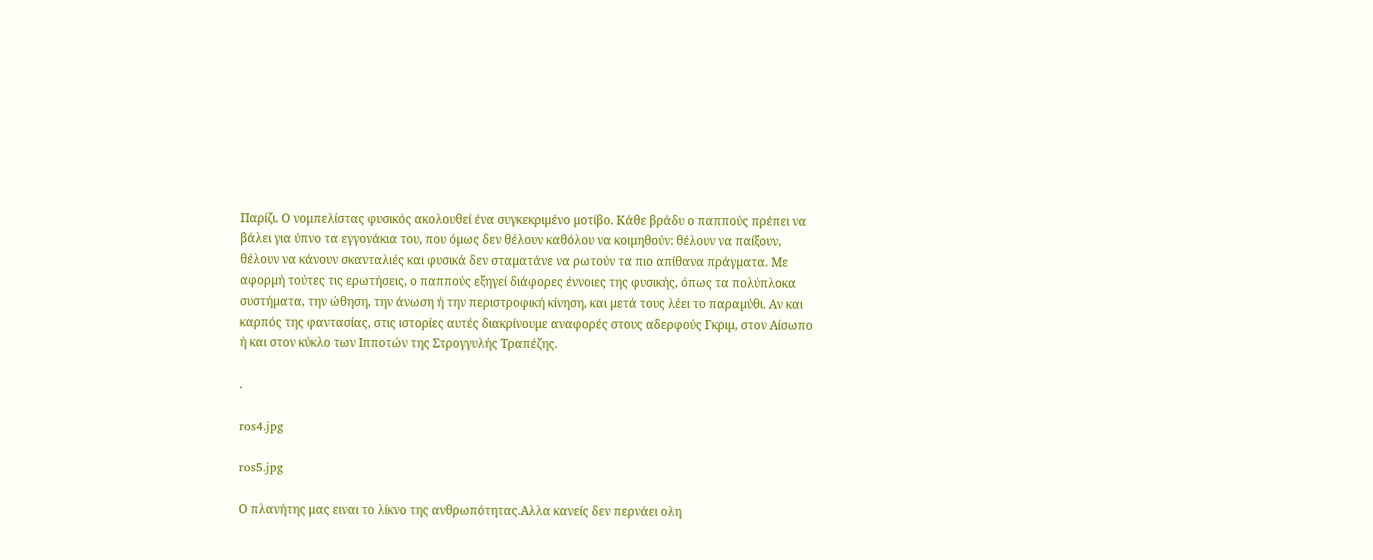Παρίζι. Ο νομπελίστας φυσικός ακολουθεί ένα συγκεκριµένο µοτίβο. Κάθε βράδυ ο παππούς πρέπει να βάλει για ύπνο τα εγγονάκια του, που όµως δεν θέλουν καθόλου να κοιµηθούν: θέλουν να παίξουν, θέλουν να κάνουν σκανταλιές και φυσικά δεν σταµατάνε να ρωτούν τα πιο απίθανα πράγµατα. Με αφορµή τούτες τις ερωτήσεις, ο παππούς εξηγεί διάφορες έννοιες της φυσικής, όπως τα πολύπλοκα συστήµατα, την ώθηση, την άνωση ή την περιστροφική κίνηση, και µετά τους λέει το παραµύθι. Αν και καρπός της φαντασίας, στις ιστορίες αυτές διακρίνουµε αναφορές στους αδερφούς Γκριµ, στον Αίσωπο ή και στον κύκλο των Ιπποτών της Στρογγυλής Τραπέζης.

.

ros4.jpg

ros5.jpg

Ο πλανήτης μας ειναι το λίκνο της ανθρωπότητας.Αλλα κανείς δεν περνάει ολη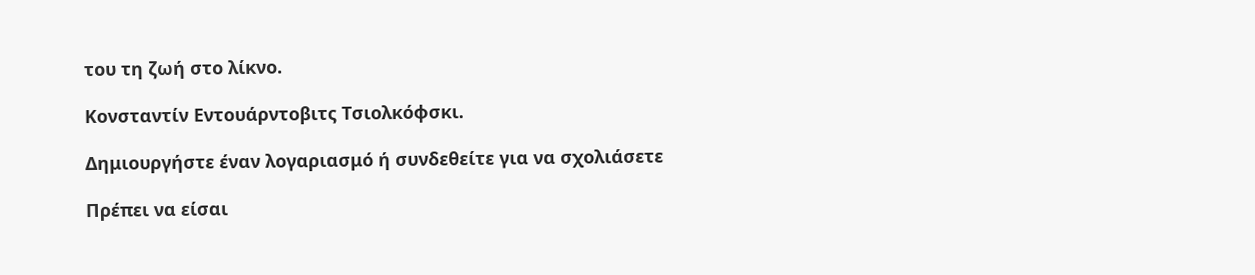του τη ζωή στο λίκνο.

Κονσταντίν Εντουάρντοβιτς Τσιολκόφσκι.

Δημιουργήστε έναν λογαριασμό ή συνδεθείτε για να σχολιάσετε

Πρέπει να είσαι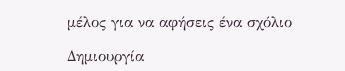μέλος για να αφήσεις ένα σχόλιο

Δημιουργία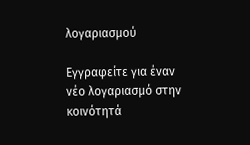λογαριασμού

Εγγραφείτε για έναν νέο λογαριασμό στην κοινότητά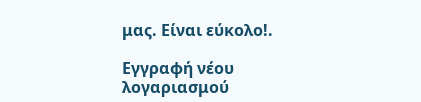μας. Είναι εύκολο!.

Εγγραφή νέου λογαριασμού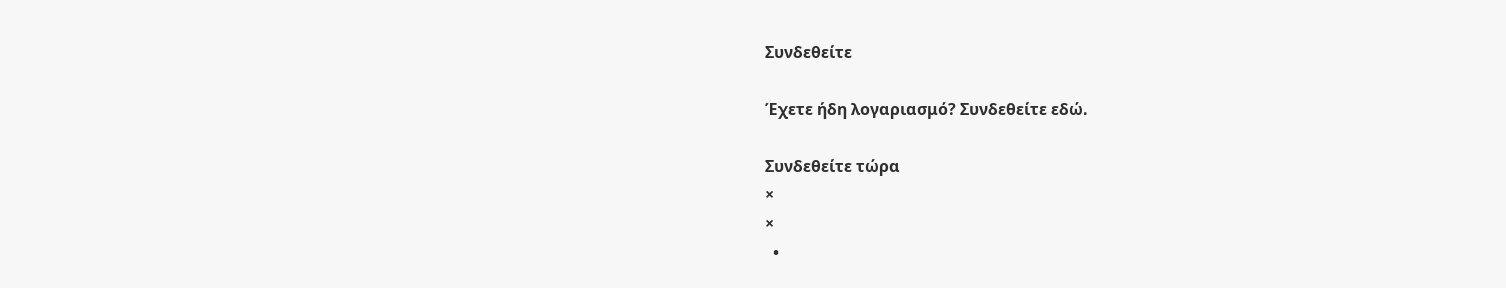Συνδεθείτε

Έχετε ήδη λογαριασμό? Συνδεθείτε εδώ.

Συνδεθείτε τώρα
×
×
  •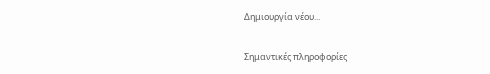Δημιουργία νέου...

Σημαντικές πληροφορίες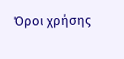Όροι χρήσης